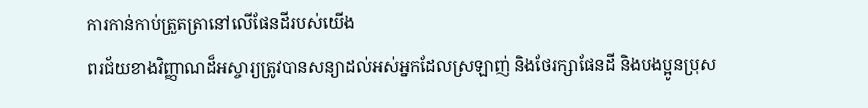ការកាន់កាប់ត្រួតត្រានៅលើផែនដីរបស់យើង
ពរជ័យខាងវិញ្ញាណដ៏អស្ចារ្យត្រូវបានសន្យាដល់អស់អ្នកដែលស្រឡាញ់ និងថែរក្សាផែនដី និងបងប្អូនប្រុស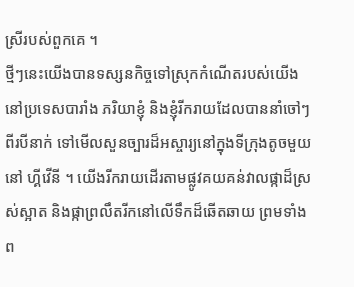ស្រីរបស់ពួកគេ ។
ថ្មីៗនេះយើងបានទស្សនកិច្ចទៅស្រុកកំណើតរបស់យើងនៅប្រទេសបារាំង ភរិយាខ្ញុំ និងខ្ញុំរីករាយដែលបាននាំចៅៗពីរបីនាក់ ទៅមើលសួនច្បារដ៏អស្ចារ្យនៅក្នុងទីក្រុងតូចមួយនៅ ហ្គីវើនី ។ យើងរីករាយដើរតាមផ្លូវគយគន់វាលផ្កាដ៏ស្រស់ស្អាត និងផ្កាព្រលឹតរីកនៅលើទឹកដ៏ឆើតឆាយ ព្រមទាំងព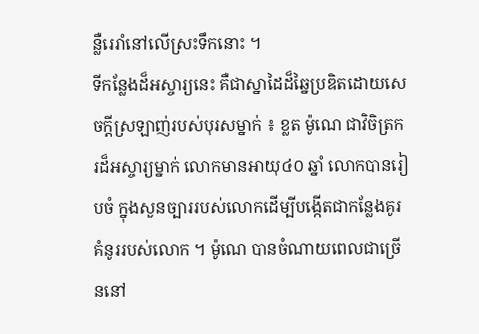ន្លឺរេរាំនៅលើស្រះទឹកនោះ ។
ទីកន្លែងដ៏អស្ចារ្យនេះ គឺជាស្នាដៃដ៏ឆ្នៃប្រឌិតដោយសេចក្តីស្រឡាញ់របស់បុរសម្នាក់ ៖ ខ្លត ម៉ូណេ ជាវិចិត្រករដ៏អស្ចារ្យម្នាក់ លោកមានអាយុ៤០ ឆ្នាំ លោកបានរៀបចំ ក្នុងសួនច្បាររបស់លោកដើម្បីបង្កើតជាកន្លែងគូរគំនូររបស់លោក ។ ម៉ូណេ បានចំណាយពេលជាច្រើននៅ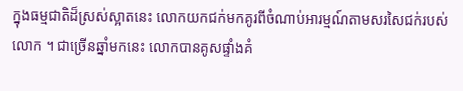ក្នុងធម្មជាតិដ៏ស្រស់ស្អាតនេះ លោកយកជក់មកគូរពីចំណាប់អារម្មណ៍តាមសរសៃជក់របស់លោក ។ ជាច្រើនឆ្នាំមកនេះ លោកបានគូសផ្ទាំងគំ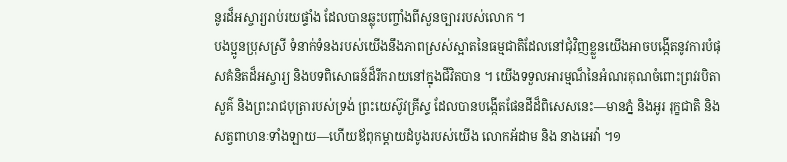នូរដ៏អស្ចារ្យរាប់រយផ្ទាំង ដែលបានឆ្លុះបញ្ចាំងពីសួនច្បាររបស់លោក ។
បងប្អូនប្រុសស្រី ទំនាក់ទំនងរបស់យើងនឹងភាពស្រស់ស្អាតនៃធម្មជាតិដែលនៅជុំវិញខ្លួនយើងអាចបង្កើតនូវការបំផុសគំនិតដ៏អស្ចារ្យ និងបទពិសោធន៍ដ៏រីករាយនៅក្នុងជីវិតបាន ។ យើងទទួលអារម្មណ៏នៃអំណរគុណចំពោះព្រវរបិតាសួគ៌ និងព្រះរាជបុត្រារបស់ទ្រង់ ព្រះយេស៊ូវគ្រីស្ទ ដែលបានបង្កើតផែនដីដ៏ពិសេសនេះ—មានភ្នំ និងអូរ រុក្ខជាតិ និងសត្វពាហនៈទាំងឡាយ—ហើយឪពុកម្តាយដំបូងរបស់យើង លោកអ័ដាម និង នាងអេវ៉ា ។១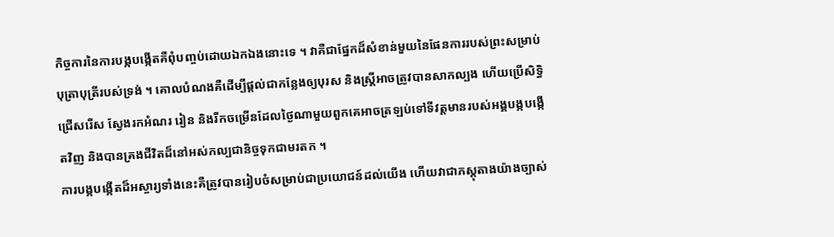កិច្ចការនៃការបង្កបង្កើតគឺពុំបញ្ចប់ដោយឯកឯងនោះទេ ។ វាគឺជាផ្នែកដ៏សំខាន់មួយនៃផែនការរបស់ព្រះសម្រាប់បុត្រាបុត្រីរបស់ទ្រង់ ។ គោលបំណងគឺដើម្បីផ្តល់ជាកន្លែងឲ្យបុរស និងស្ត្រីអាចត្រូវបានសាកល្បង ហើយប្រើសិទ្ធិជ្រើសរើស ស្វែងរកអំណរ រៀន និងរីកចម្រើនដែលថ្ងៃណាមួយពួកគេអាចត្រឡប់ទៅទីវត្តមានរបស់អង្គបង្កបង្កើតវិញ និងបានគ្រងជីវិតដ៏នៅអស់កល្បជានិច្ចទុកជាមរតក ។
ការបង្កបង្កើតដ៏អស្ចារ្យទាំងនេះគឺត្រូវបានរៀបចំសម្រាប់ជាប្រយោជន៍ដល់យើង ហើយវាជាភស្តុតាងយ៉ាងច្បាស់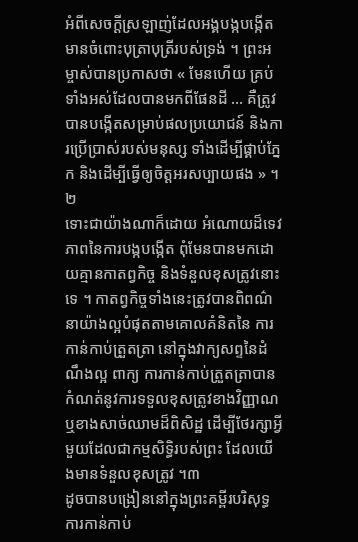អំពីសេចក្តីស្រឡាញ់ដែលអង្គបង្កបង្កើតមានចំពោះបុត្រាបុត្រីរបស់ទ្រង់ ។ ព្រះអម្ចាស់បានប្រកាសថា « មែនហើយ គ្រប់ទាំងអស់ដែលបានមកពីផែនដី … គឺត្រូវបានបង្កើតសម្រាប់ផលប្រយោជន៍ និងការប្រើប្រាស់របស់មនុស្ស ទាំងដើម្បីផ្គាប់ភ្នែក និងដើម្បីធ្វើឲ្យចិត្តអរសប្បាយផង » ។២
ទោះជាយ៉ាងណាក៏ដោយ អំណោយដ៏ទេវភាពនៃការបង្កបង្កើត ពុំមែនបានមកដោយគ្មានកាតព្វកិច្ច និងទំនួលខុសត្រូវនោះទេ ។ កាតព្វកិច្ចទាំងនេះត្រូវបានពិពណ៌នាយ៉ាងល្អបំផុតតាមគោលគំនិតនៃ ការកាន់កាប់ត្រួតត្រា នៅក្នុងវាក្យសព្ទនៃដំណឹងល្អ ពាក្យ ការកាន់កាប់ត្រួតត្រាបានកំណត់នូវការទទួលខុសត្រូវខាងវិញ្ញាណ ឬខាងសាច់ឈាមដ៏ពិសិដ្ឋ ដើម្បីថែរក្សាអ្វីមួយដែលជាកម្មសិទ្ធិរបស់ព្រះ ដែលយើងមានទំនួលខុសត្រូវ ។៣
ដូចបានបង្រៀននៅក្នុងព្រះគម្ពីរបរិសុទ្ធ ការកាន់កាប់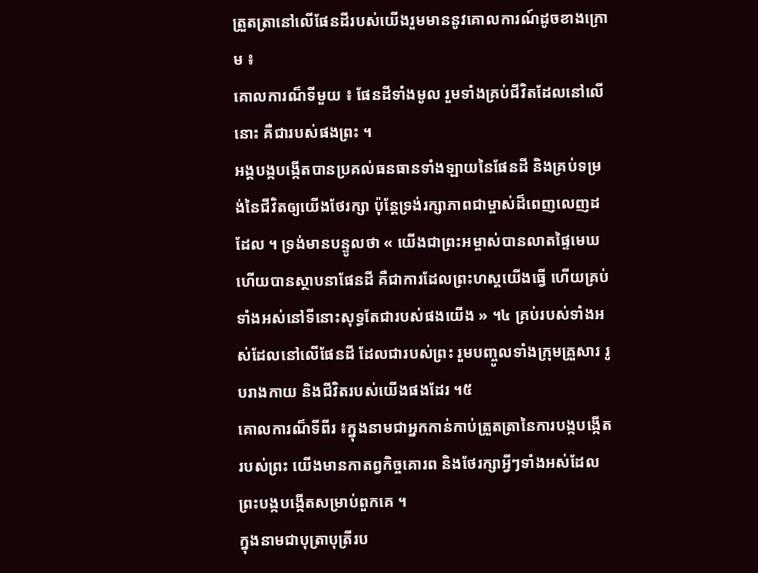ត្រួតត្រានៅលើផែនដីរបស់យើងរួមមាននូវគោលការណ៍ដូចខាងក្រោម ៖
គោលការណ៏ទីមួយ ៖ ផែនដីទាំងមូល រួមទាំងគ្រប់ជីវិតដែលនៅលើនោះ គឺជារបស់ផងព្រះ ។
អង្គបង្កបង្កើតបានប្រគល់ធនធានទាំងឡាយនៃផែនដី និងគ្រប់ទម្រង់នៃជីវិតឲ្យយើងថែរក្សា ប៉ុន្តែទ្រង់រក្សាភាពជាម្ចាស់ដ៏ពេញលេញដដែល ។ ទ្រង់មានបន្ទូលថា « យើងជាព្រះអម្ចាស់បានលាតផ្ទៃមេឃ ហើយបានស្ថាបនាផែនដី គឺជាការដែលព្រះហស្តយើងធ្វើ ហើយគ្រប់ទាំងអស់នៅទីនោះសុទ្ធតែជារបស់ផងយើង » ។៤ គ្រប់របស់ទាំងអស់ដែលនៅលើផែនដី ដែលជារបស់ព្រះ រួមបញ្ចូលទាំងក្រុមគ្រួសារ រូបរាងកាយ និងជីវិតរបស់យើងផងដែរ ។៥
គោលការណ៏ទីពីរ ៖ក្នុងនាមជាអ្នកកាន់កាប់ត្រួតត្រានៃការបង្កបង្កើតរបស់ព្រះ យើងមានកាតព្វកិច្ចគោរព និងថែរក្សាអ្វីៗទាំងអស់ដែលព្រះបង្កបង្កើតសម្រាប់ពួកគេ ។
ក្នុងនាមជាបុត្រាបុត្រីរប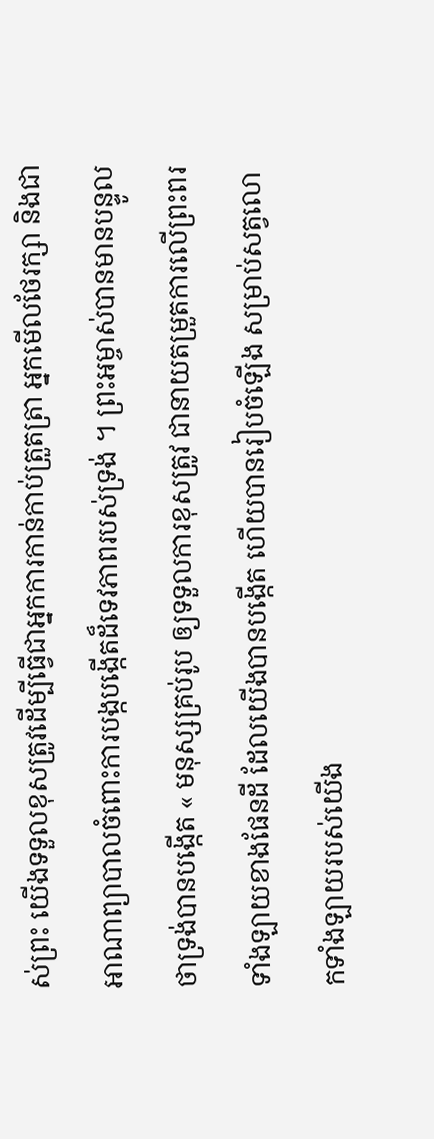ស់ព្រះ យើងទទួលខុសត្រូវដើម្បីធ្វើជាអ្នកការកាន់កាប់ត្រួតត្រា អ្នកមើលថែរក្សា និងជាអាណាព្យាបាលចំពោះការបង្កបង្កើតដ៏ទេវភាពរបស់ទ្រង់ ។ ព្រះអម្ចាស់បានមានបន្ទូលថាទ្រង់បានបង្កើត « មនុស្សគ្រប់រូប ឲ្យទទួលការខុសត្រូវ ជានាយតម្រួតការលើព្រះពរទាំងឡាយខាងផែនដី ដែលយើងបានបង្កើត ហើយបានរៀបចំឡើង សម្រាប់សត្វលោកទាំងឡាយរបស់យើង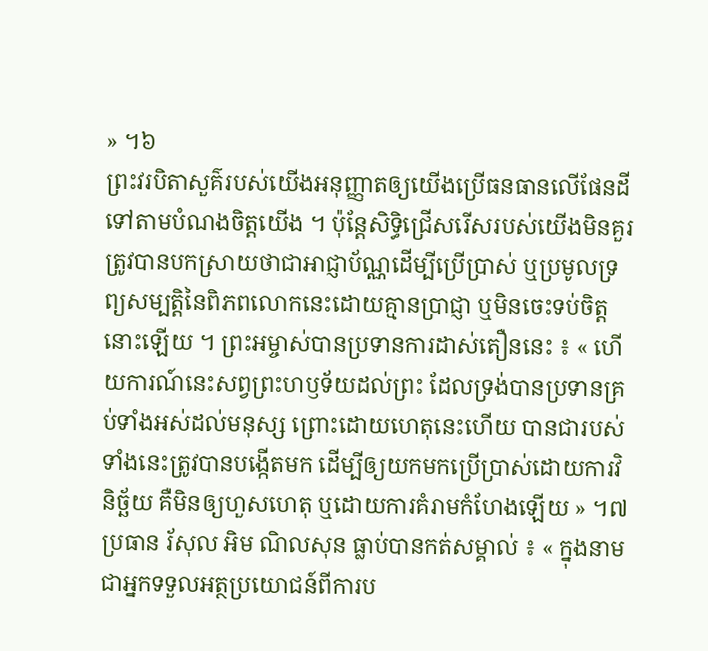» ។៦
ព្រះវរបិតាសួគ៌របស់យើងអនុញ្ញាតឲ្យយើងប្រើធនធានលើផែនដីទៅតាមបំណងចិត្តយើង ។ ប៉ុន្តែសិទ្ធិជ្រើសរើសរបស់យើងមិនគួរត្រូវបានបកស្រាយថាជាអាជ្ញាប័ណ្ណដើម្បីប្រើប្រាស់ ឬប្រមូលទ្រព្យសម្បត្តិនៃពិភពលោកនេះដោយគ្មានប្រាជ្ញា ឬមិនចេះទប់ចិត្តនោះឡើយ ។ ព្រះអម្ចាស់បានប្រទានការដាស់តឿននេះ ៖ « ហើយការណ៍នេះសព្វព្រះហឫទ័យដល់ព្រះ ដែលទ្រង់បានប្រទានគ្រប់ទាំងអស់ដល់មនុស្ស ព្រោះដោយហេតុនេះហើយ បានជារបស់ទាំងនេះត្រូវបានបង្កើតមក ដើម្បីឲ្យយកមកប្រើប្រាស់ដោយការវិនិច្ឆ័យ គឺមិនឲ្យហួសហេតុ ឬដោយការគំរាមកំហែងឡើយ » ។៧
ប្រធាន រ័សុល អិម ណិលសុន ធ្លាប់បានកត់សម្គាល់ ៖ « ក្នុងនាមជាអ្នកទទួលអត្ថប្រយោជន៍ពីការប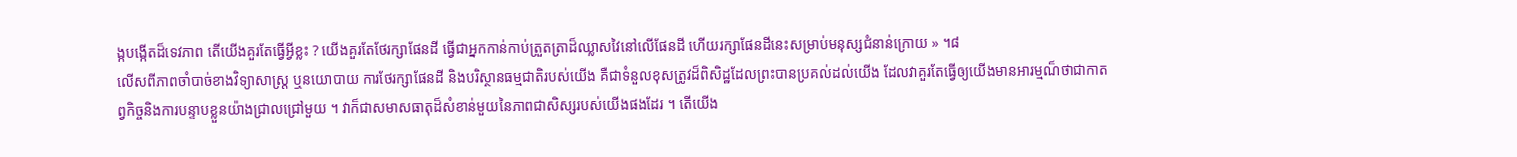ង្កបង្កើតដ៏ទេវភាព តើយើងគួរតែធ្វើអ្វីខ្លះ ? យើងគួរតែថែរក្សាផែនដី ធ្វើជាអ្នកកាន់កាប់ត្រួតត្រាដ៏ឈ្លាសវៃនៅលើផែនដី ហើយរក្សាផែនដីនេះសម្រាប់មនុស្សជំនាន់ក្រោយ » ។៨
លើសពីភាពចាំបាច់ខាងវិទ្យាសាស្ត្រ ឬនយោបាយ ការថែរក្សាផែនដី និងបរិស្ថានធម្មជាតិរបស់យើង គឺជាទំនួលខុសត្រូវដ៏ពិសិដ្ឋដែលព្រះបានប្រគល់ដល់យើង ដែលវាគួរតែធ្វើឲ្យយើងមានអារម្មណ៏ថាជាកាតព្វកិច្ចនិងការបន្ទាបខ្លួនយ៉ាងជ្រាលជ្រៅមួយ ។ វាក៏ជាសមាសធាតុដ៏សំខាន់មួយនៃភាពជាសិស្សរបស់យើងផងដែរ ។ តើយើង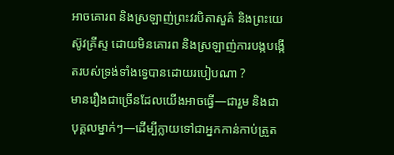អាចគោរព និងស្រឡាញ់ព្រះវរបិតាសួគ៌ និងព្រះយេស៊ូវគ្រីស្ទ ដោយមិនគោរព និងស្រឡាញ់ការបង្កបង្កើតរបស់ទ្រង់ទាំងទ្វេបានដោយរបៀបណា ?
មានរឿងជាច្រើនដែលយើងអាចធ្វើ—ជារួម និងជាបុគ្គលម្នាក់ៗ—ដើម្បីក្លាយទៅជាអ្នកកាន់កាប់ត្រួត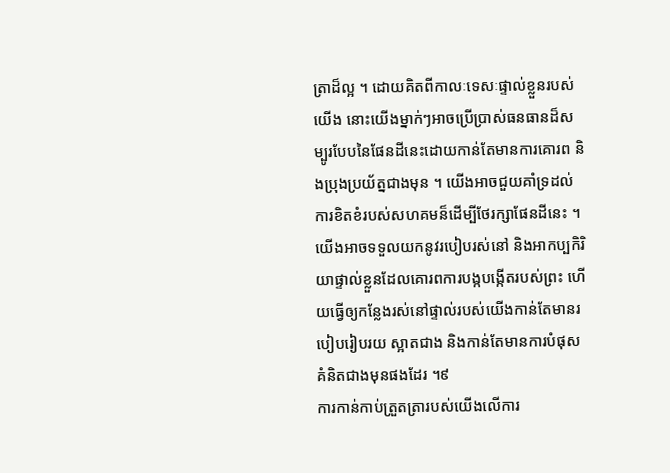ត្រាដ៏ល្អ ។ ដោយគិតពីកាលៈទេសៈផ្ទាល់ខ្លួនរបស់ យើង នោះយើងម្នាក់ៗអាចប្រើប្រាស់ធនធានដ៏សម្បូរបែបនៃផែនដីនេះដោយកាន់តែមានការគោរព និងប្រុងប្រយ័ត្នជាងមុន ។ យើងអាចជួយគាំទ្រដល់ការខិតខំរបស់សហគមន៏ដើម្បីថែរក្សាផែនដីនេះ ។ យើងអាចទទួលយកនូវរបៀបរស់នៅ និងអាកប្បកិរិយាផ្ទាល់ខ្លួនដែលគោរពការបង្កបង្កើតរបស់ព្រះ ហើយធ្វើឲ្យកន្លែងរស់នៅផ្ទាល់របស់យើងកាន់តែមានរបៀបរៀបរយ ស្អាតជាង និងកាន់តែមានការបំផុសគំនិតជាងមុនផងដែរ ។៩
ការកាន់កាប់ត្រួតត្រារបស់យើងលើការ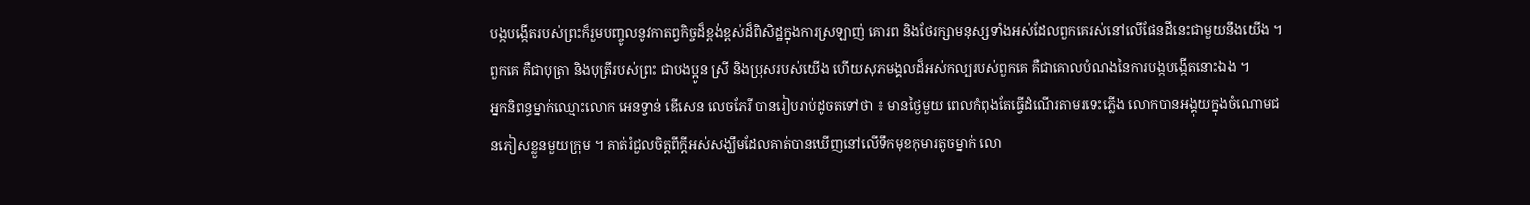បង្កបង្កើតរបស់ព្រះក៏រួមបញ្ចូលនូវកាតព្វកិច្ចដ៏ខ្ពង់ខ្ពស់ដ៏ពិសិដ្ឋក្នុងការស្រឡាញ់ គោរព និងថែរក្សាមនុស្សទាំងអស់ដែលពួកគេរស់នៅលើផែនដីនេះជាមួយនឹងយើង ។ ពួកគេ គឺជាបុត្រា និងបុត្រីរបស់ព្រះ ជាបងប្អូន ស្រី និងប្រុសរបស់យើង ហើយសុភមង្គលដ៏អស់កល្បរបស់ពួកគេ គឺជាគោលបំណងនៃការបង្កបង្កើតនោះឯង ។
អ្នកនិពន្ធម្នាក់ឈ្មោះលោក អេនទ្វាន់ ឌើសេន លេចភែរី បានរៀបរាប់ដូចតទៅថា ៖ មានថ្ងៃមួយ ពេលកំពុងតែធ្វើដំណើរតាមរទេះភ្លើង លោកបានអង្គុយក្នុងចំណោមជនភៀសខ្លួនមួយក្រុម ។ គាត់រំជួលចិត្តពីក្តីអស់សង្ឃឹមដែលគាត់បានឃើញនៅលើទឹកមុខកុមារតូចម្នាក់ លោ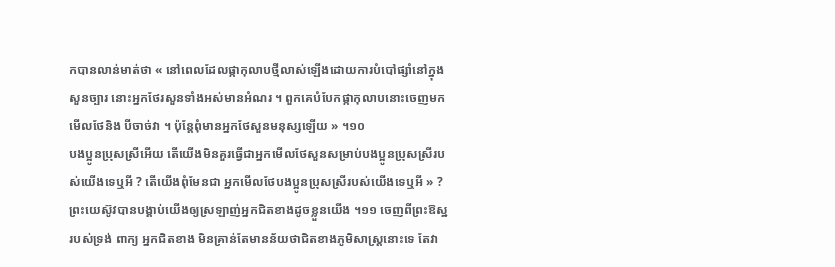កបានលាន់មាត់ថា « នៅពេលដែលផ្កាកុលាបថ្មីលាស់ឡើងដោយការបំបៅផ្សាំនៅក្នុងសួនច្បារ នោះអ្នកថែរសួនទាំងអស់មានអំណរ ។ ពួកគេបំបែកផ្កាកុលាបនោះចេញមក មើលថែនិង បីចាច់វា ។ ប៉ុន្តែពុំមានអ្នកថែសួនមនុស្សឡើយ » ។១០
បងប្អូនប្រុសស្រីអើយ តើយើងមិនគួរធ្វើជាអ្នកមើលថែសួនសម្រាប់បងប្អូនប្រុសស្រីរបស់យើងទេឬអី ? តើយើងពុំមែនជា អ្នកមើលថែបងប្អូនប្រុសស្រីរបស់យើងទេឬអី » ? ព្រះយេស៊ូវបានបង្គាប់យើងឲ្យស្រឡាញ់អ្នកជិតខាងដូចខ្លួនយើង ។១១ ចេញពីព្រះឱស្ឋរបស់ទ្រង់ ពាក្យ អ្នកជិតខាង មិនគ្រាន់តែមានន័យថាជិតខាងភូមិសាស្ត្រនោះទេ តែវា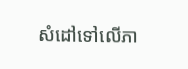សំដៅទៅលើភា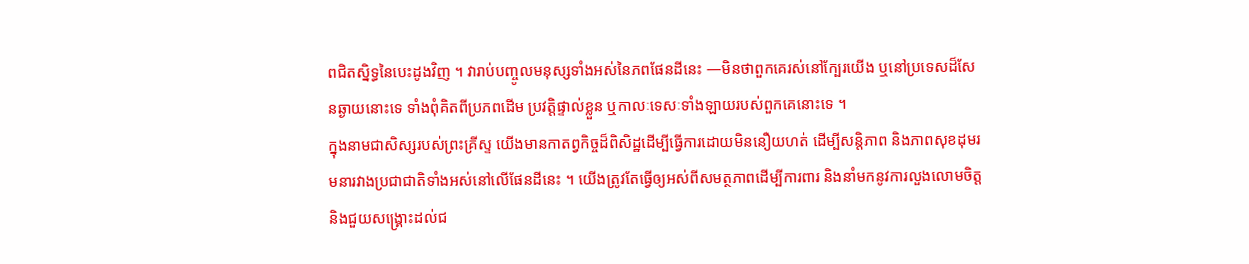ពជិតស្និទ្ធនៃបេះដូងវិញ ។ វារាប់បញ្ចូលមនុស្សទាំងអស់នៃភពផែនដីនេះ —មិនថាពួកគេរស់នៅក្បែរយើង ឬនៅប្រទេសដ៏សែនឆ្ងាយនោះទេ ទាំងពុំគិតពីប្រភពដើម ប្រវត្តិផ្ទាល់ខ្លួន ឬកាលៈទេសៈទាំងឡាយរបស់ពួកគេនោះទេ ។
ក្នុងនាមជាសិស្សរបស់ព្រះគ្រីស្ទ យើងមានកាតព្វកិច្ចដ៏ពិសិដ្ឋដើម្បីធ្វើការដោយមិននឿយហត់ ដើម្បីសន្តិភាព និងភាពសុខដុមរមនារវាងប្រជាជាតិទាំងអស់នៅលើផែនដីនេះ ។ យើងត្រូវតែធ្វើឲ្យអស់ពីសមត្ថភាពដើម្បីការពារ និងនាំមកនូវការលួងលោមចិត្ត និងជួយសង្រ្គោះដល់ជ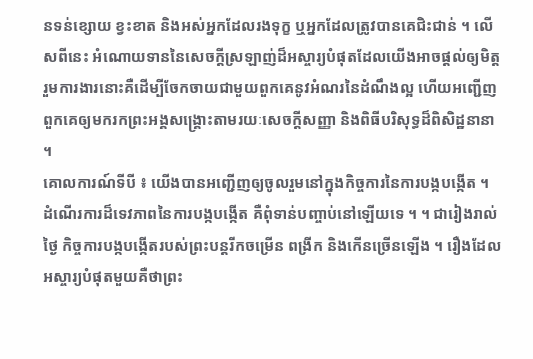នទន់ខ្សោយ ខ្វះខាត និងអស់អ្នកដែលរងទុក្ខ ឬអ្នកដែលត្រូវបានគេជិះជាន់ ។ លើសពីនេះ អំណោយទាននៃសេចក្តីស្រឡាញ់ដ៏អស្ចារ្យបំផុតដែលយើងអាចផ្តល់ឲ្យមិត្តរួមការងារនោះគឺដើម្បីចែកចាយជាមួយពួកគេនូវអំណរនៃដំណឹងល្អ ហើយអញ្ជើញពួកគេឲ្យមករកព្រះអង្គសង្គ្រោះតាមរយៈសេចក្តីសញ្ញា និងពិធីបរិសុទ្ធដ៏ពិសិដ្ឋនានា ។
គោលការណ៍ទីបី ៖ យើងបានអញ្ជើញឲ្យចូលរួមនៅក្នុងកិច្ចការនៃការបង្កបង្កើត ។
ដំណើរការដ៏ទេវភាពនៃការបង្កបង្កើត គឺពុំទាន់បញ្ចាប់នៅឡើយទេ ។ ។ ជារៀងរាល់ថ្ងៃ កិច្ចការបង្កបង្កើតរបស់ព្រះបន្តរីកចម្រើន ពង្រីក និងកើនច្រើនឡើង ។ រឿងដែលអស្ចារ្យបំផុតមួយគឺថាព្រះ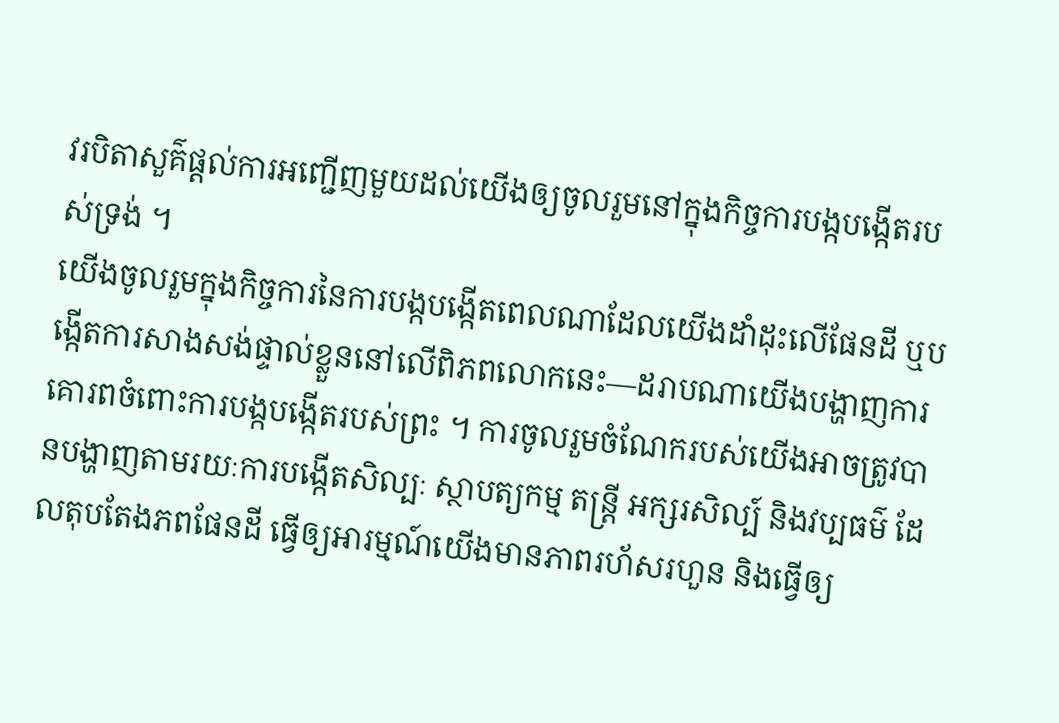វរបិតាសួគ៌ផ្តល់ការអញ្ជើញមួយដល់យើងឲ្យចូលរួមនៅក្នុងកិច្ចការបង្កបង្កើតរបស់ទ្រង់ ។
យើងចូលរួមក្នុងកិច្ចការនៃការបង្កបង្កើតពេលណាដែលយើងដាំដុះលើផែនដី ឬបង្កើតការសាងសង់ផ្ទាល់ខ្លួននៅលើពិភពលោកនេះ—ដរាបណាយើងបង្ហាញការគោរពចំពោះការបង្កបង្កើតរបស់ព្រះ ។ ការចូលរួមចំណែករបស់យើងអាចត្រូវបានបង្ហាញតាមរយៈការបង្កើតសិល្បៈ ស្ថាបត្យកម្ម តន្ត្រី អក្សរសិល្ប៍ និងវប្បធម៌ ដែលតុបតែងភពផែនដី ធ្វើឲ្យអារម្មណ៍យើងមានភាពរហ័សរហួន និងធ្វើឲ្យ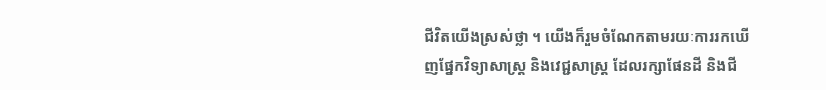ជីវិតយើងស្រស់ថ្លា ។ យើងក៏រួមចំណែកតាមរយៈការរកឃើញផ្នែកវិទ្យាសាស្ត្រ និងវេជ្ជសាស្រ្ដ ដែលរក្សាផែនដី និងជី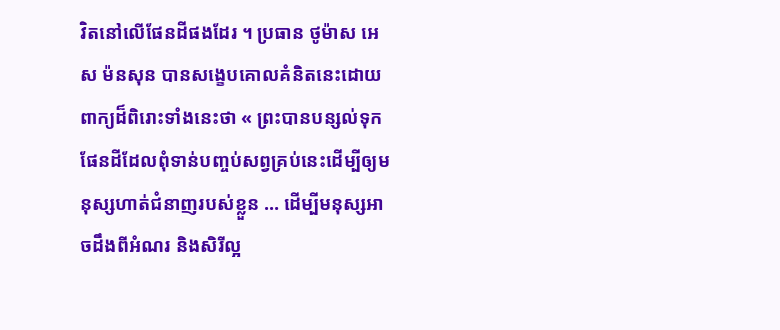វិតនៅលើផែនដីផងដែរ ។ ប្រធាន ថូម៉ាស អេស ម៉នសុន បានសង្ខេបគោលគំនិតនេះដោយពាក្យដ៏ពិរោះទាំងនេះថា « ព្រះបានបន្សល់ទុកផែនដីដែលពុំទាន់បញ្ចប់សព្វគ្រប់នេះដើម្បីឲ្យមនុស្សហាត់ជំនាញរបស់ខ្លួន … ដើម្បីមនុស្សអាចដឹងពីអំណរ និងសិរីល្អ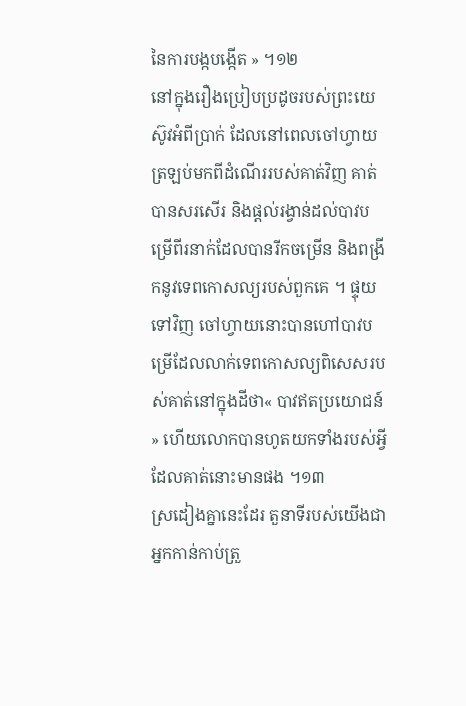នៃការបង្កបង្កើត » ។១២
នៅក្នុងរឿងប្រៀបប្រដូចរបស់ព្រះយេស៊ូវអំពីប្រាក់ ដែលនៅពេលចៅហ្វាយត្រឡប់មកពីដំណើររបស់គាត់វិញ គាត់បានសរសើរ និងផ្តល់រង្វាន់ដល់បាវបម្រើពីរនាក់ដែលបានរីកចម្រើន និងពង្រីកនូវទេពកោសល្យរបស់ពួកគេ ។ ផ្ទុយទៅវិញ ចៅហ្វាយនោះបានហៅបាវបម្រើដែលលាក់ទេពកោសល្យពិសេសរបស់គាត់នៅក្នុងដីថា« បាវឥតប្រយោជន៍ » ហើយលោកបានហូតយកទាំងរបស់អ្វី ដែលគាត់នោះមានផង ។១៣
ស្រដៀងគ្នានេះដែរ តួនាទីរបស់យើងជាអ្នកកាន់កាប់ត្រួ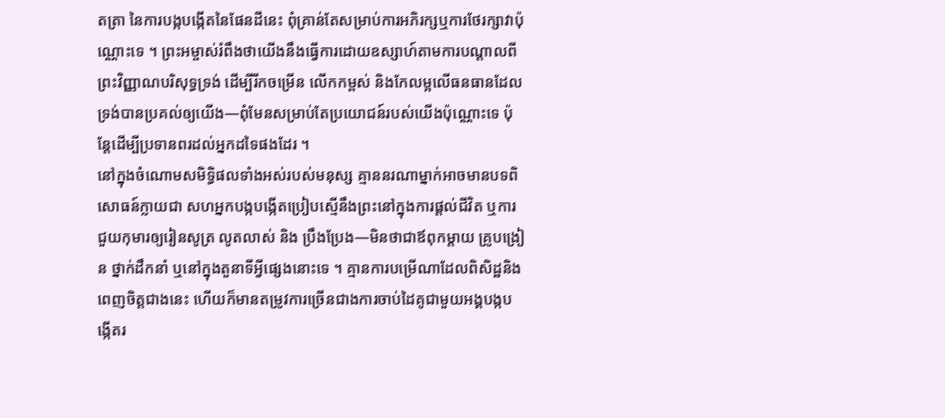តត្រា នៃការបង្កបង្កើតនៃផែនដីនេះ ពុំគ្រាន់តែសម្រាប់ការអភិរក្សឬការថែរក្សាវាប៉ុណ្ណោះទេ ។ ព្រះអម្ចាស់រំពឹងថាយើងនឹងធ្វើការដោយឧស្សាហ៍តាមការបណ្ដាលពីព្រះវិញ្ញាណបរិសុទ្ធទ្រង់ ដើម្បីរីកចម្រើន លើកកម្ពស់ និងកែលម្អលើធនធានដែលទ្រង់បានប្រគល់ឲ្យយើង—ពុំមែនសម្រាប់តែប្រយោជន៍របស់យើងប៉ុណ្ណោះទេ ប៉ុន្តែដើម្បីប្រទានពរដល់អ្នកដទៃផងដែរ ។
នៅក្នុងចំណោមសមិទ្ធិផលទាំងអស់របស់មនុស្ស គ្មាននរណាម្នាក់អាចមានបទពិសោធន៍ក្លាយជា សហអ្នកបង្កបង្កើតប្រៀបស្មើនឹងព្រះនៅក្នុងការផ្តល់ជីវិត ឬការជួយកុមារឲ្យរៀនសូត្រ លូតលាស់ និង ប្រឹងប្រែង—មិនថាជាឪពុកម្តាយ គ្រូបង្រៀន ថ្នាក់ដឹកនាំ ឬនៅក្នុងតួនាទីអ្វីផ្សេងនោះទេ ។ គ្មានការបម្រើណាដែលពិសិដ្ឋនិង ពេញចិត្តជាងនេះ ហើយក៏មានតម្រូវការច្រើនជាងការចាប់ដៃគូជាមួយអង្គបង្កបង្កើតរ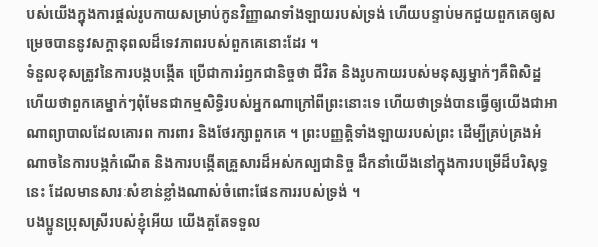បស់យើងក្នុងការផ្តល់រូបកាយសម្រាប់កូនវិញ្ញាណទាំងឡាយរបស់ទ្រង់ ហើយបន្ទាប់មកជួយពួកគេឲ្យសម្រេចបាននូវសក្តានុពលដ៏ទេវភាពរបស់ពួកគេនោះដែរ ។
ទំនួលខុសត្រូវនៃការបង្កបង្កើត ប្រើជាការរំឭកជានិច្ចថា ជីវិត និងរូបកាយរបស់មនុស្សម្នាក់ៗគឺពិសិដ្ឋ ហើយថាពួកគេម្នាក់ៗពុំមែនជាកម្មសិទ្ធិរបស់អ្នកណាក្រៅពីព្រះនោះទេ ហើយថាទ្រង់បានធ្វើឲ្យយើងជាអាណាព្យាបាលដែលគោរព ការពារ និងថែរក្សាពួកគេ ។ ព្រះបញ្ញត្តិទាំងឡាយរបស់ព្រះ ដើម្បីគ្រប់គ្រងអំណាចនៃការបង្កកំណើត និងការបង្កើតគ្រួសារដ៏អស់កល្បជានិច្ច ដឹកនាំយើងនៅក្នុងការបម្រើដ៏បរិសុទ្ធនេះ ដែលមានសារៈសំខាន់ខ្លាំងណាស់ចំពោះផែនការរបស់ទ្រង់ ។
បងប្អូនប្រុសស្រីរបស់ខ្ញុំអើយ យើងគួតែទទួល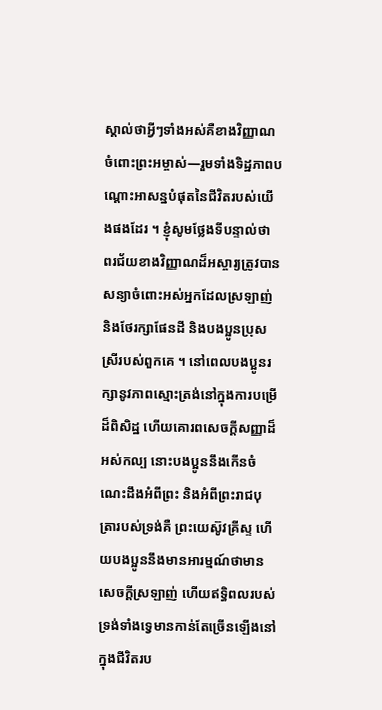ស្គាល់ថាអ្វីៗទាំងអស់គឺខាងវិញ្ញាណចំពោះព្រះអម្ចាស់—រួមទាំងទិដ្ឋភាពបណ្ដោះអាសន្នបំផុតនៃជីវិតរបស់យើងផងដែរ ។ ខ្ញុំសូមថ្លែងទីបន្ទាល់ថា ពរជ័យខាងវិញ្ញាណដ៏អស្ចារ្យត្រូវបានសន្យាចំពោះអស់អ្នកដែលស្រឡាញ់ និងថែរក្សាផែនដី និងបងប្អូនប្រុសស្រីរបស់ពួកគេ ។ នៅពេលបងប្អូនរក្សានូវភាពស្មោះត្រង់នៅក្នុងការបម្រើដ៏ពិសិដ្ឋ ហើយគោរពសេចក្តីសញ្ញាដ៏អស់កល្ប នោះបងប្អូននឹងកើនចំណេះដឹងអំពីព្រះ និងអំពីព្រះរាជបុត្រារបស់ទ្រង់គឺ ព្រះយេស៊ូវគ្រីស្ទ ហើយបងប្អូននឹងមានអារម្មណ៍ថាមានសេចក្តីស្រឡាញ់ ហើយឥទ្ធិពលរបស់ទ្រង់ទាំងទ្វេមានកាន់តែច្រើនឡើងនៅក្នុងជីវិតរប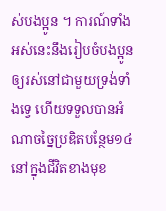ស់បងប្អូន ។ ការណ៍ទាំងអស់នេះនឹងរៀបចំបងប្អូនឲ្យរស់នៅជាមួយទ្រង់ទាំងទ្វេ ហើយទទួលបានអំណាចច្នៃប្រឌិតបន្ថែម១៤ នៅក្នុងជីវិតខាងមុខ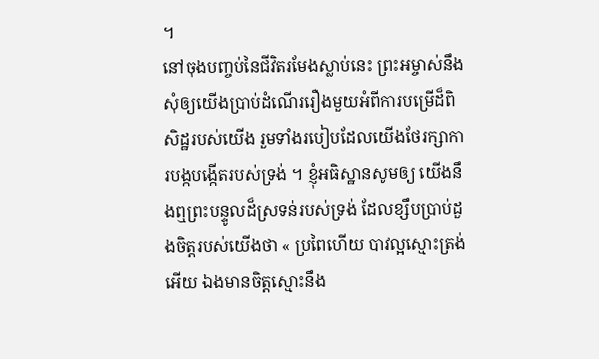។
នៅចុងបញ្ចប់នៃជីវិតរមែងស្លាប់នេះ ព្រះអម្ចាស់នឹងសុំឲ្យយើងប្រាប់ដំណើររឿងមួយអំពីការបម្រើដ៏ពិសិដ្ឋរបស់យើង រួមទាំងរបៀបដែលយើងថែរក្សាការបង្កបង្កើតរបស់ទ្រង់ ។ ខ្ញុំអធិស្ឋានសូមឲ្យ យើងនឹងឮព្រះបន្ទូលដ៏ស្រទន់របស់ទ្រង់ ដែលខ្សឹបប្រាប់ដួងចិត្តរបស់យើងថា « ប្រពៃហើយ បាវល្អស្មោះត្រង់អើយ ឯងមានចិត្តស្មោះនឹង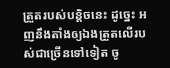ត្រួតរបស់បន្តិចនេះ ដូច្នេះ អញនឹងតាំងឲ្យឯងត្រួតលើរបស់ជាច្រើនទៅទៀត ចូ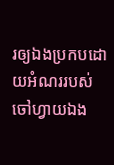រឲ្យឯងប្រកបដោយអំណររបស់ចៅហ្វាយឯង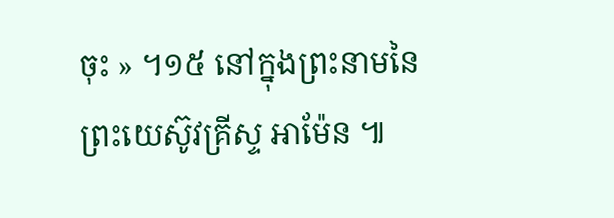ចុះ » ។១៥ នៅក្នុងព្រះនាមនៃព្រះយេស៊ូវគ្រីស្ទ អាម៉ែន ៕